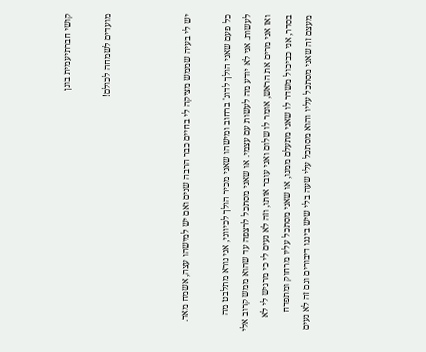קושי חברתיעמית בונן

מועדים לשמחה לכולם!



יש לי בעיה שממש מציקה לי בחיים כבר הרבה שנים ואם יש למישהו עצה, אשמח מאד.

כל פעם שאני הולך לדוג' ברחוב ומישהו שאני מכיר הולך לכיווני, אני נורא מתלבט מה לעשות. אני לא יודע מה לעשות עם עצמי. או שאני מסתכל לרצפה עד שהוא ממש קרוב אלי ואז אני מרים את הראש, אומר לו שלום ואני עובר אותו, וזה לא נעים לי כי מרגיש לי לא בסדר, אני כביכול משדר לו שאני מתעלם ממנו, או שאני מסתכל עליו מרחוק ומתפדח מעצם זה שאני מסתכל עליו והוא מסתכל עלי שעה בלי שיש ביננו דיבורים וגם זה לא נעים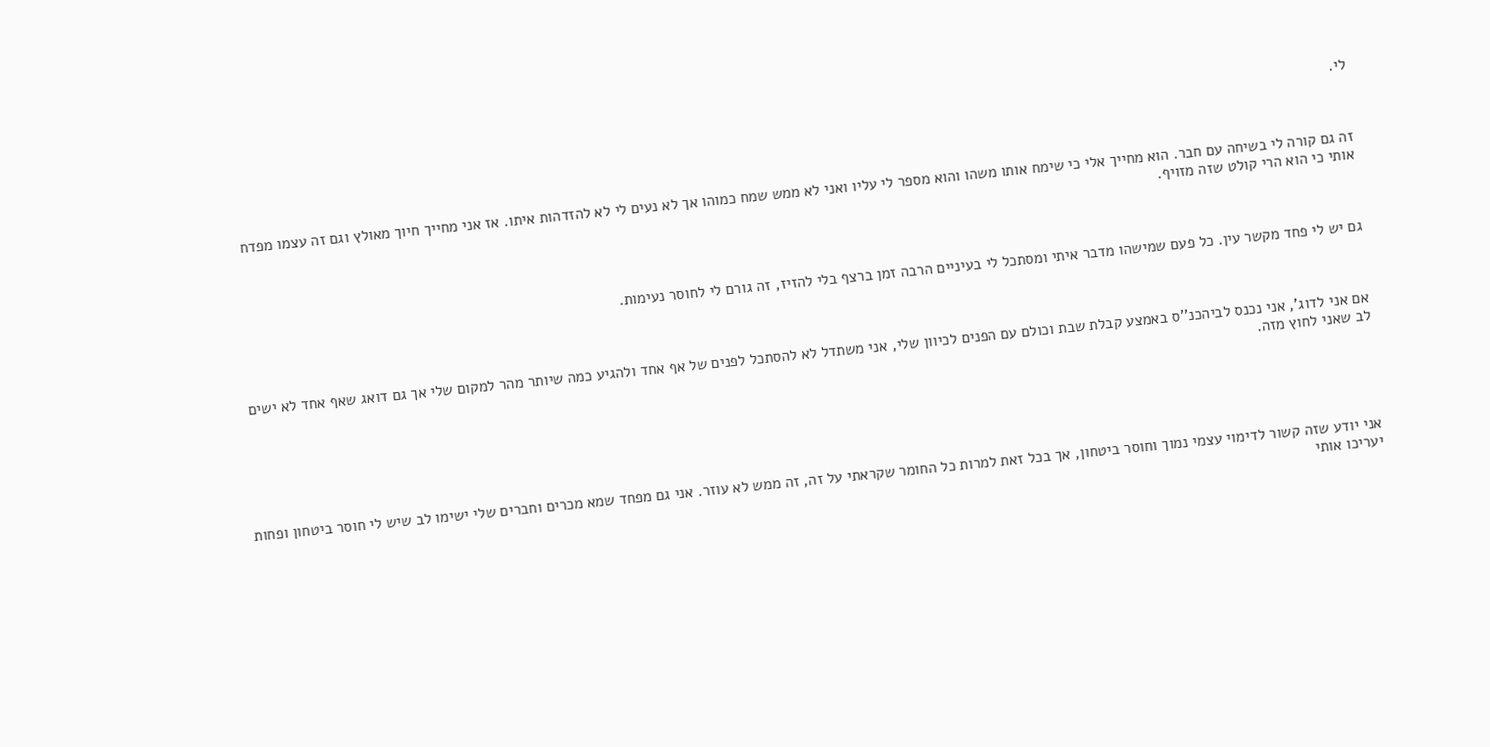לי.



זה גם קורה לי בשיחה עם חבר. הוא מחייך אלי כי שימח אותו משהו והוא מספר לי עליו ואני לא ממש שמח כמוהו אך לא נעים לי לא להזדהות איתו. אז אני מחייך חיוך מאולץ וגם זה עצמו מפדח אותי כי הוא הרי קולט שזה מזויף.



גם יש לי פחד מקשר עין. כל פעם שמישהו מדבר איתי ומסתכל לי בעיניים הרבה זמן ברצף בלי להזיז, זה גורם לי לחוסר נעימות.



אם אני לדוג', אני נכנס לביהכנ''ס באמצע קבלת שבת וכולם עם הפנים לכיוון שלי, אני משתדל לא להסתכל לפנים של אף אחד ולהגיע כמה שיותר מהר למקום שלי אך גם דואג שאף אחד לא ישים לב שאני לחוץ מזה.





אני יודע שזה קשור לדימוי עצמי נמוך וחוסר ביטחון, אך בכל זאת למרות כל החומר שקראתי על זה, זה ממש לא עוזר. אני גם מפחד שמא מכרים וחברים שלי ישימו לב שיש לי חוסר ביטחון ופחות יעריכו אותי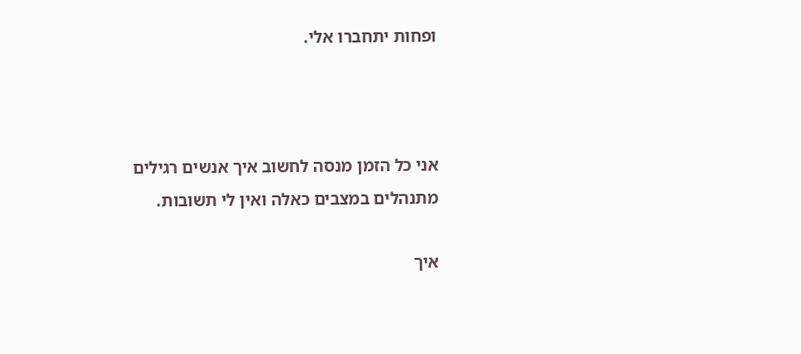ופחות יתחברו אלי.



אני כל הזמן מנסה לחשוב איך אנשים רגילים מתנהלים במצבים כאלה ואין לי תשובות.

איך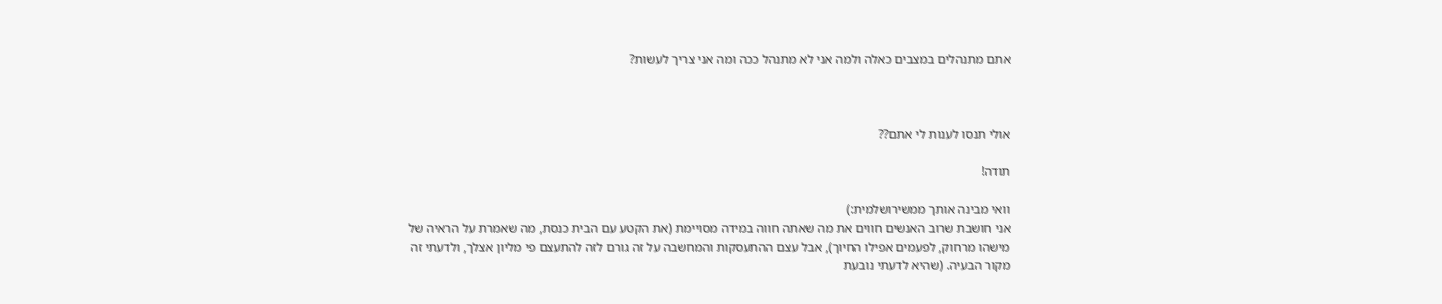אתם מתנהלים במצבים כאלה ולמה אני לא מתנהל ככה ומה אני צריך לעשות?



אולי תנסו לענות לי אתם??

תודה!

וואי מבינה אותך ממשירושלמית:)
אני חושבת שרוב האנשים חווים את מה שאתה חווה במידה מסויימת (את הקטע עם הבית כנסת, מה שאמרת על הראיה של מישהו מרחוק, לפעמים אפילו החיוך), אבל עצם ההתעסקות והמחשבה על זה גורם לזה להתעצם פי מליון אצלך, ולדעתי זה מקור הבעיה. (שהיא לדעתי נובעת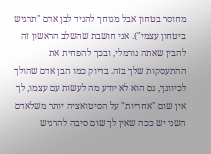מחוסר בטחון אבל מגוחך להגיד לבן אדם "תרגיש ביטחון עצמי"). אני חושבת שהשלב הראשון זה להבין שאתה נורמלי, ובכך להפחית את ההתעסקות שלך בזה. בדיוק כמו הבן אדם שהולך לכיוונך, גם הוא לא יודע מה לעשות עם עצמו, לך אין שום "אחריות" על הסיטואציה יותר משלאדם השני יש ככה שאין לך שום סיבה להרגיש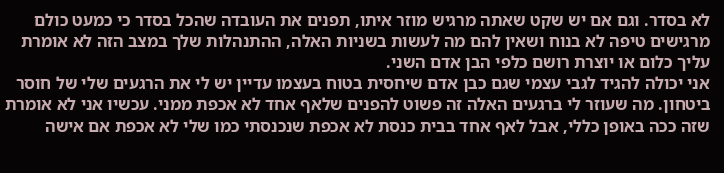לא בסדר. וגם אם יש שקט שאתה מרגיש מוזר איתו, תפנים את העובדה שהכל בסדר כי כמעט כולם מרגישים טיפה לא בנוח ושאין להם מה לעשות בשניות האלה, ההתנהלות שלך במצב הזה לא אומרת עליך כלום או יוצרת רושם כלפי הבן אדם השני.
אני יכולה להגיד לגבי עצמי שגם כבן אדם שיחסית בטוח בעצמו עדיין יש לי את הרגעים שלי של חוסר ביטחון. מה שעוזר לי ברגעים האלה זה פשוט להפנים שלאף אחד לא אכפת ממני. עכשיו אני לא אומרת שזה ככה באופן כללי, אבל לאף אחד בבית כנסת לא אכפת שנכנסתי כמו שלי לא אכפת אם אישה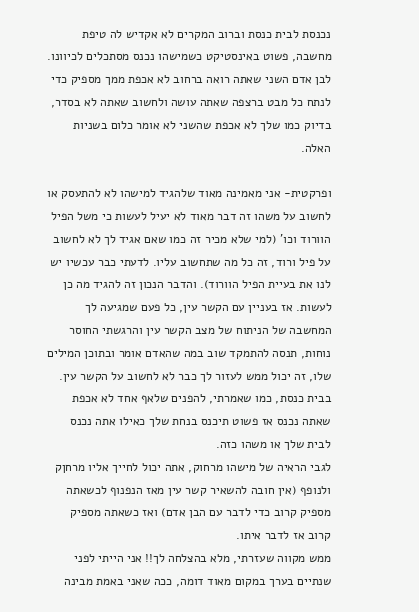נכנסת לבית כנסת וברוב המקרים לא אקדיש לה טיפת מחשבה, פשוט באינסטיקט כשמישהו נכנס מסתכלים לכיוונו. לבן אדם השני שאתה רואה ברחוב לא אכפת ממך מספיק כדי לנתח כל מבט ברצפה שאתה עושה ולחשוב שאתה לא בסדר, בדיוק כמו שלך לא אכפת שהשני לא אומר כלום בשניות האלה.

ופרקטית- אני מאמינה מאוד שלהגיד למישהו לא להתעסק או לחשוב על משהו זה דבר מאוד לא יעיל לעשות כי משל הפיל הוורוד וכו' (למי שלא מכיר זה כמו שאם אגיד לך לא לחשוב על פיל ורוד, זה כל מה שתחשוב עליו. לדעתי כבר עכשיו יש לנו את בעיית הפיל הוורוד). והדבר הנכון זה להגיד מה כן לעשות. אז בעניין עם הקשר עין, כל פעם שמגיעה לך המחשבה של הניתוח של מצב הקשר עין והרגשתי החוסר נוחות, תנסה להתמקד שוב במה שהאדם אומר ובתוכן המילים שלו, זה יכול ממש לעזור לך כבר לא לחשוב על הקשר עין.
בבית כנסת, כמו שאמרתי, להפנים שלאף אחד לא אכפת שאתה נכנס אז פשוט תיכנס בנחת שלך כאילו אתה נכנס לבית שלך או משהו כזה.
לגבי הראיה של מישהו מרחוק, אתה יכול לחייך אליו מרחןק ולנופף (אין חובה להשאיר קשר עין מאז הנפנוף לכשאתה מספיק קרוב כדי לדבר עם הבן אדם) ואז כשאתה מספיק קרוב אז לדבר איתו.
ממש מקווה שעזרתי, מלא בהצלחה לך!! אני הייתי לפני שנתיים בערך במקום מאוד דומה, ככה שאני באמת מבינה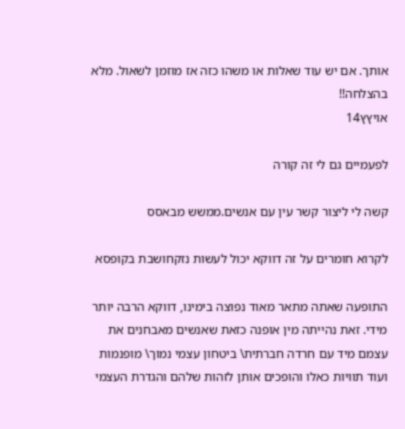אותך. אם יש עוד שאלות או משהו כזה אז מוזמן לשאול. מלא בהצלחה!!
אויץץ14

לפעמיים גם לי זה קורה

קשה לי ליצור קשר עין עם אנשים.ממשש מבאסס

לקרוא חומרים על זה דווקא יכול לעשות נזקחושבת בקופסא

התופעה שאתה מתאר מאוד נפוצה בימינו, דווקא הרבה יותר מידי. זאת נהייתה מין אופנה כזאת שאנשים מאבחנים את עצמם מיד עם חרדה חברתית\ ביטחון עצמי נמוך\ מופנמות ועוד תוויות כאלו והופכים אותן לזהות שלהם והגדרת העצמי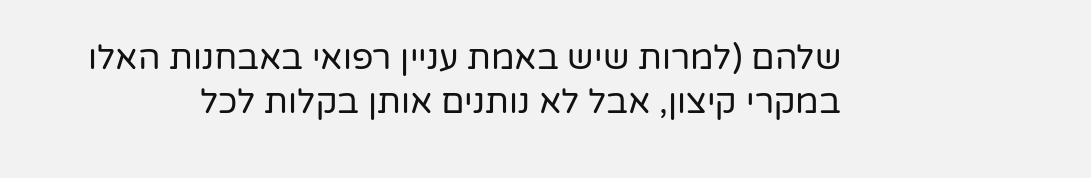שלהם (למרות שיש באמת עניין רפואי באבחנות האלו במקרי קיצון, אבל לא נותנים אותן בקלות לכל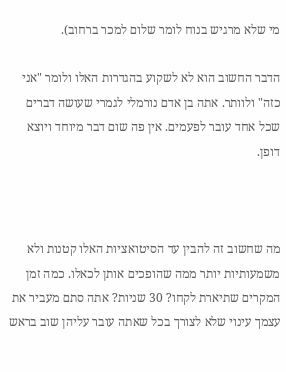מי שלא מרגיש בנוח לומר שלום למכר ברחוב).

הדבר החשוב הוא לא לשקוע בהגדרות האלו ולומר "אני כזה" ולוותר. אתה בן אדם נורמלי לגמרי שעושה דברים שכל אחד עובר לפעמים. אין פה שום דבר מיוחד ויוצא דופן.



מה שחשוב זה להבין עד הסיטואציות האלו קטנות ולא משמעותיות יותר ממה שהופכים אותן לכאלו. כמה זמן המקרים שתיארת לקחו? 30 שניות? אתה סתם מעביר את עצמך עינוי שלא לצורך בכל שאתה עובר עליהן שוב בראש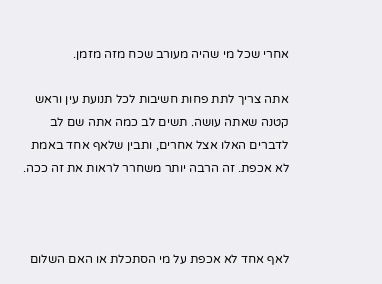אחרי שכל מי שהיה מעורב שכח מזה מזמן.

אתה צריך לתת פחות חשיבות לכל תנועת עין וראש קטנה שאתה עושה. תשים לב כמה אתה שם לב לדברים האלו אצל אחרים, ותבין שלאף אחד באמת לא אכפת. זה הרבה יותר משחרר לראות את זה ככה.



לאף אחד לא אכפת על מי הסתכלת או האם השלום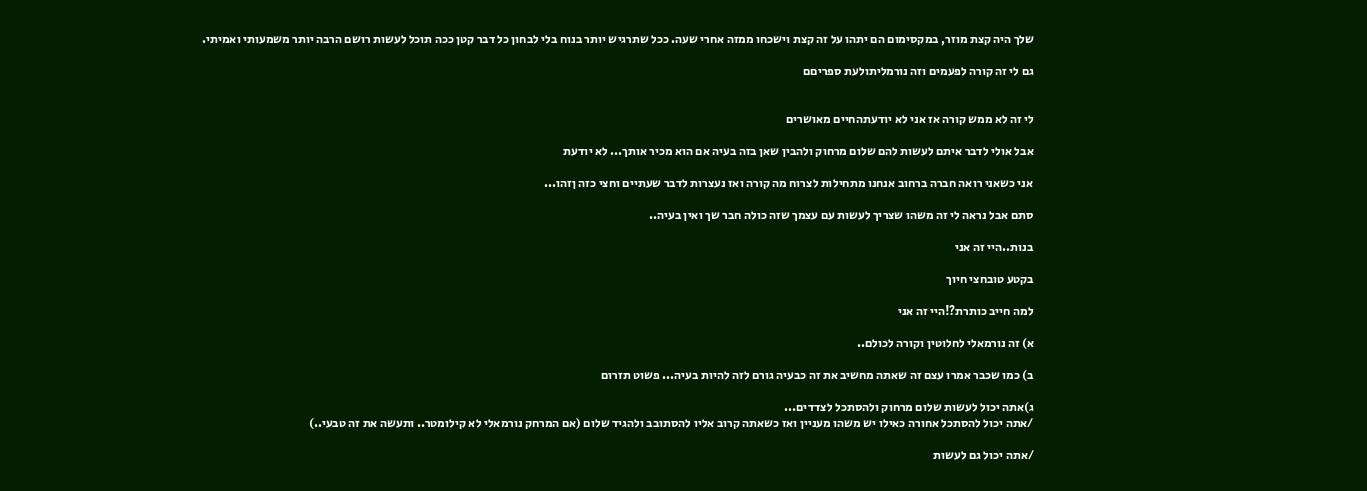שלך היה קצת מוזר, במקסימום הם יתהו על זה קצת וישכחו ממזה אחרי שעה. ככל שתרגיש יותר בנוח בלי לבחון כל דבר קטן ככה תוכל לעשות רושם הרבה יותר משמעותי ואמיתי.

גם לי זה קורה לפעמים וזה נורמליתולעת ספריםם


לי זה לא ממש קורה אז אני לא יודעתהחיים מאושרים

אבל אולי לדבר איתם לעשות להם שלום מרחוק ולהבין שאן בזה בעיה אם הוא מכיר אותך... לא יודעת

אני כשאני רואה חברה ברחוב אנחנו מתחילות לצרוח מה קורה ואז נעצרות לדבר שעתיים וחצי כזה ןזהו...

סתם אבל נראה לי זה משהו שצריך לעשות עם עצמך שזה כולה חבר שך ואין בעיה..

בנות..היי זה אני

בקטע טובחצי חיוך

למה חייב כותרת?!היי זה אני

א) זה נורמאלי לחלוטין וקורה לכולם..

ב) כמו שכבר אמרו עצם זה שאתה מחשיב את זה כבעיה גורם לזה להיות בעיה... פשוט תזרום

ג)אתה יכול לעשות שלום מרחוק ולהסתכל לצדדים...
/אתה יכול להסתכל אחורה כאילו יש משהו מעניין ואז כשאתה קרוב אליו להסתובב ולהגיד שלום (אם המרחק נורמאלי לא קילומטר.. ותעשה את זה טבעי..)

/אתה יכול גם לעשות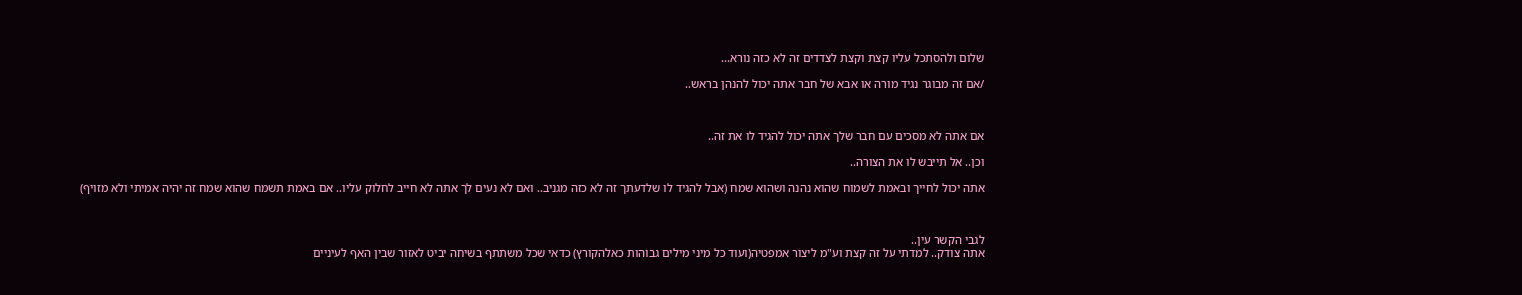שלום ולהסתכל עליו קצת וקצת לצדדים זה לא כזה נורא...

/אם זה מבוגר נגיד מורה או אבא של חבר אתה יכול להנהן בראש..



אם אתה לא מסכים עם חבר שלך אתה יכול להגיד לו את זה..

וכן.. אל תייבש לו את הצורה..

אתה יכול לחייך ובאמת לשמוח שהוא נהנה ושהוא שמח (אבל להגיד לו שלדעתך זה לא כזה מגניב.. ואם לא נעים לך אתה לא חייב לחלוק עליו.. אם באמת תשמח שהוא שמח זה יהיה אמיתי ולא מזויף)



לגבי הקשר עין..
אתה צודק.. למדתי על זה קצת וע"מ ליצור אמפטיה(ועוד כל מיני מילים גבוהות כאלהקורץ) כדאי שכל משתתף בשיחה יביט לאזור שבין האף לעיניים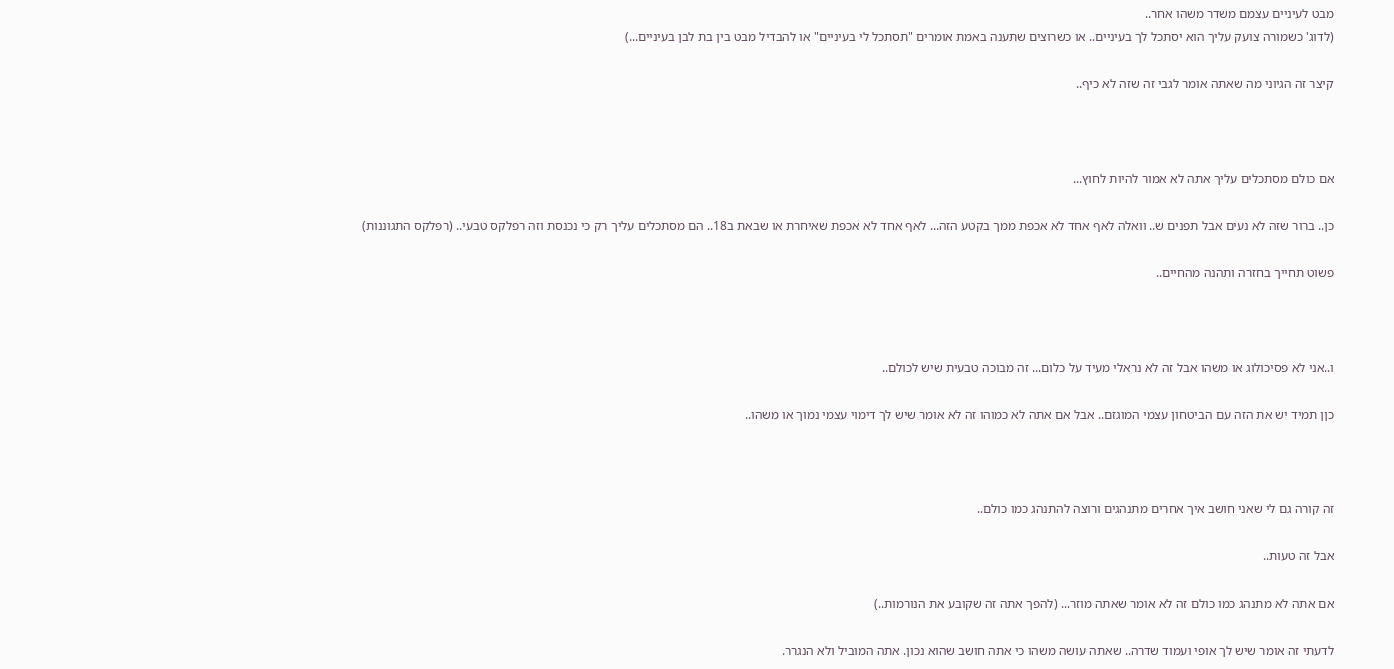מבט לעיניים עצמם משדר משהו אחר..
(לדוג' כשמורה צועק עליך הוא יסתכל לך בעיניים.. או כשרוצים שתענה באמת אומרים "תסתכל לי בעיניים" או להבדיל מבט בין בת לבן בעיניים...)

קיצר זה הגיוני מה שאתה אומר לגבי זה שזה לא כיף..



אם כולם מסתכלים עליך אתה לא אמור להיות לחוץ...

כן.. ברור שזה לא נעים אבל תפנים ש.. וואלה לאף אחד לא אכפת ממך בקטע הזה... לאף אחד לא אכפת שאיחרת או שבאת ב18.. הם מסתכלים עליך רק כי נכנסת וזה רפלקס טבעי.. (רפלקס התגוננות)

פשוט תחייך בחזרה ותהנה מהחיים..



ו..אני לא פסיכולוג או משהו אבל זה לא נראלי מעיד על כלום... זה מבוכה טבעית שיש לכולם..

כןן תמיד יש את הזה עם הביטחון עצמי המוגזם.. אבל אם אתה לא כמוהו זה לא אומר שיש לך דימוי עצמי נמוך או משהו..



זה קורה גם לי שאני חושב איך אחרים מתנהגים ורוצה להתנהג כמו כולם..

אבל זה טעות..

אם אתה לא מתנהג כמו כולם זה לא אומר שאתה מוזר... (להפך אתה זה שקובע את הנורמות..)

לדעתי זה אומר שיש לך אופי ועמוד שדרה.. שאתה עושה משהו כי אתה חושב שהוא נכון. אתה המוביל ולא הנגרר.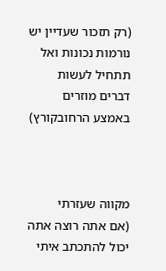(רק תזכור שעדיין יש נורמות נכונות ואל תתחיל לעשות דברים מוזרים באמצע הרחובקורץ)



מקווה שעזרתי
(אם אתה רוצה אתה יכול להתכתב איתי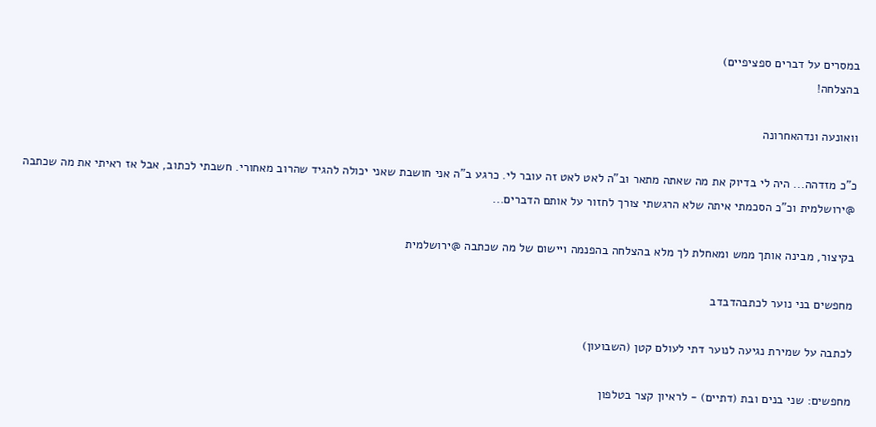במסרים על דברים ספציפיים)
בהצלחה!

וואונעה ונדהאחרונה

כ"כ מזדהה... היה לי בדיוק את מה שאתה מתאר וב"ה לאט לאט זה עובר לי. כרגע ב"ה אני חושבת שאני יכולה להגיד שהרוב מאחורי. חשבתי לכתוב, אבל אז ראיתי את מה שכתבה @ירושלמית וכ"כ הסכמתי איתה שלא הרגשתי צורך לחזור על אותם הדברים...

בקיצור, מבינה אותך ממש ומאחלת לך מלא בהצלחה בהפנמה ויישום של מה שכתבה @ירושלמית

מחפשים בני נוער לכתבהדבדב

לכתבה על שמירת נגיעה לנוער דתי לעולם קטן (השבועון)

מחפשים: שני בנים ובת (דתיים) - לראיון קצר בטלפון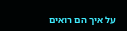על איך הם רואים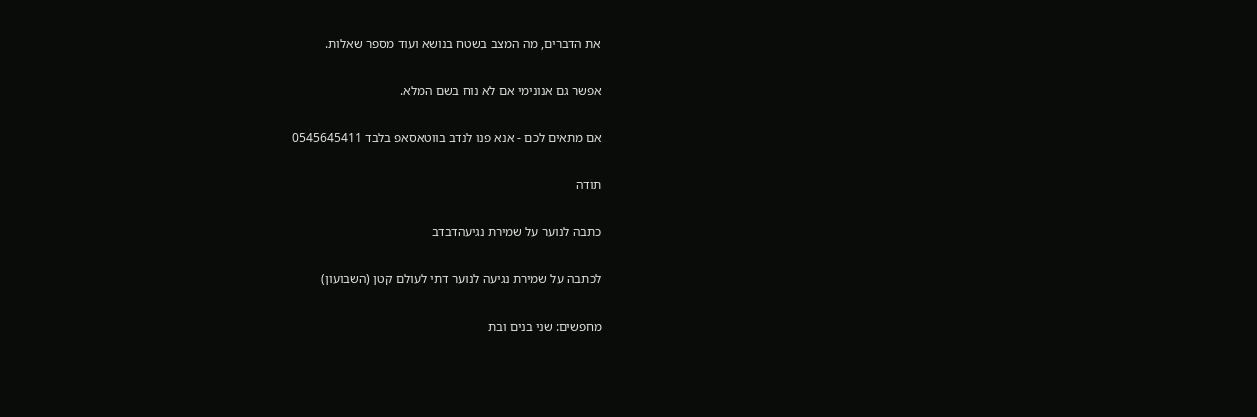את הדברים, מה המצב בשטח בנושא ועוד מספר שאלות.

אפשר גם אנונימי אם לא נוח בשם המלא.

אם מתאים לכם - אנא פנו לנדב בווטאסאפ בלבד 0545645411

תודה

כתבה לנוער על שמירת נגיעהדבדב

לכתבה על שמירת נגיעה לנוער דתי לעולם קטן (השבועון)

מחפשים: שני בנים ובת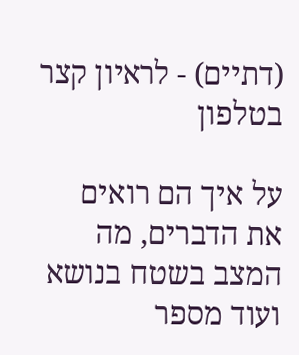(דתיים) - לראיון קצר בטלפון

על איך הם רואים את הדברים, מה המצב בשטח בנושא ועוד מספר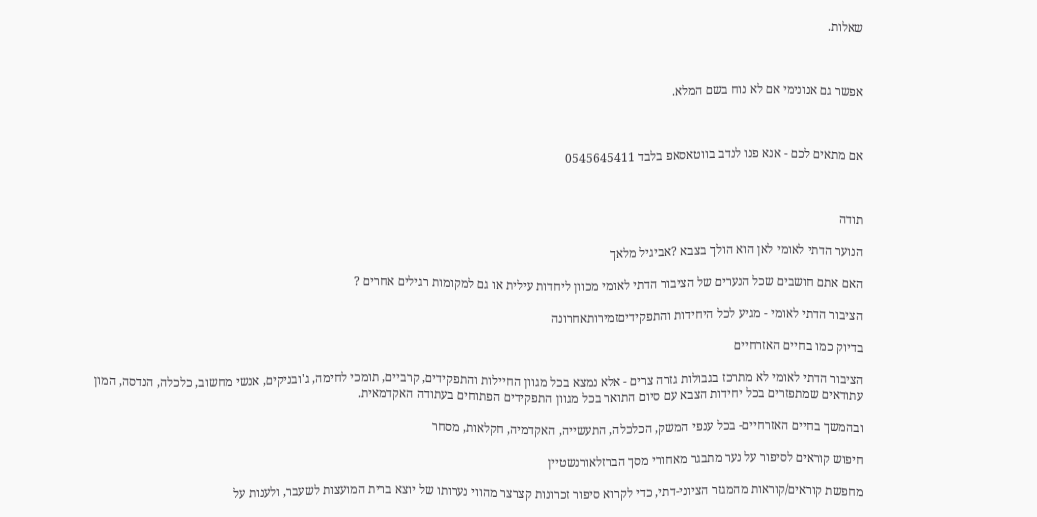שאלות.



אפשר גם אנונימי אם לא נוח בשם המלא.



אם מתאים לכם - אנא פנו לנדב בווטאסאפ בלבד 0545645411



תודה

הנוער הדתי לאומי לאן הוא הולך בצבא ?אביגיל מלאך

האם אתם חושבים שכל הנערים של הציבור הדתי לאומי מכוון ליחדות עילית או גם למקומות רגילים אחרים ?

הציבור הדתי לאומי - מגיע לכל היחידות והתפקידיםזמירותאחרונה

בדיוק כמו בחיים האזרחיים

הציבור הדתי לאומי לא מתרכז בגבולות גזרה צרים - אלא נמצא בכל מגוון החיילות והתפקידים, קרביים, תומכי לחימה, ג'ובניקים, אנשי מחשוב, כלכלה, הנדסה, המון עתודאים שמתפזרים בכל יחידות הצבא עם סיום התואר בכל מגוון התפקידים הפתוחים בעתודה האקדמאית.

ובהמשך בחיים האזרחיים- בכל ענפי המשק, הכלכלה, התעשייה, האקדמיה, חקלאות, מסחר

חיפוש קוראים לסיפור על נער מתבגר מאחורי מסך הברזלאורנשטיין

מחפשת קוראים/קוראות מהמגזר הציוני-דתי, כדי לקרוא סיפור זכרונות קצרצר מהווי נערותו של יוצא ברית המועצות לשעבר, ולענות על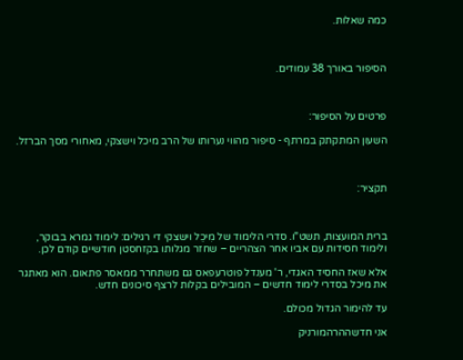כמה שאלות.



הסיפור באורך 38 עמודים.



פרטים על הסיפור:

השעון המתקתק במרתף - סיפור מהווי נערותו של הרב מיכל וישצקי, מאחורי מסך הברזל.



תקציר:



ברית המועצות, תשט"ו. סדרי הלימוד של מִיכֵל וישצקי די רגילים: לימוד גמרא בבוקר, ולימוד חסידות עם אביו אחר הצהריים – שחזר מגלותו בקזחסטן חודשיים קודם לכן.

אלא שאז החסיד האגדי, ר' מענדל פוטרעפאס גם משתחרר ממאסר פתאום. הוא מאתגר את מיכל בסדרי לימוד חדשים – המובילים בקלות לרצף סיכונים חדש.

עד להימור הגדול מכולם.

אני חדשההרהמורניק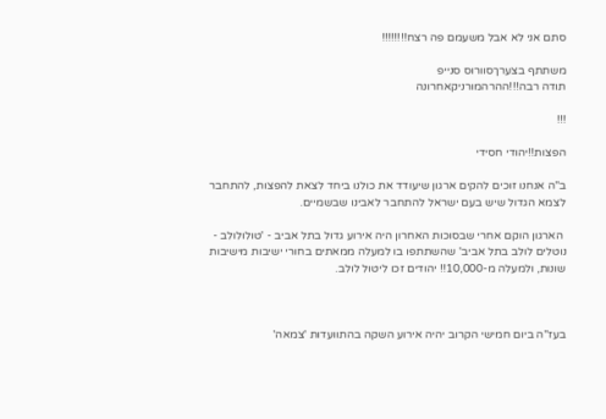סתם אני לא אבל משעמם פה רצח!!!!!!!!

משתתף בצערךסוורוס סנייפ
תודה רבה!!!ההרהמורניקאחרונה

!!!

הפצות!!יהודי חסידי

ב"ה אנחנו זוכים להקים ארגון שיעודד את כולנו ביחד לצאת להפצות, להתחבר לצמא הגדול שיש בעם ישראל להתחבר לאבינו שבשמיים.

 הארגון הוקם אחרי שבסוכות האחרון היה אירוע גדול בתל אביב - 'טולולולב - נוטלים לולב בתל אביב' שהשתתפו בו למעלה ממאתים בחורי ישיבות מישיבות שונות, ולמעלה מ-10,000!! יהודים זכו ליטול לולב.



בעז"ה ביום חמישי הקרוב יהיה אירוע השקה בהתוועדות 'צמאה'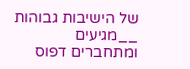של הישיבות גבוהות __מגיעים ומתחברים דפוס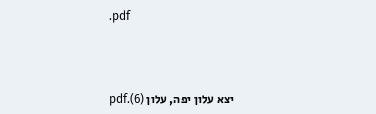.pdf



יצא עלון יפה, עלון (6).pdf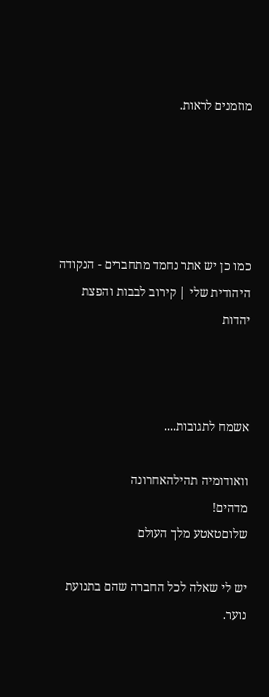מוזמנים לראות.





כמו כן יש אתר נחמד מתחברים - הנקודה היהודית שלי | קירוב לבבות והפצת יהדות



אשמח לתגובות....

וואודומיה תהילהאחרונה
מדהים!
שלוםטאטע מלך העולם

יש לי שאלה לכל החברה שהם בתנועת נוער.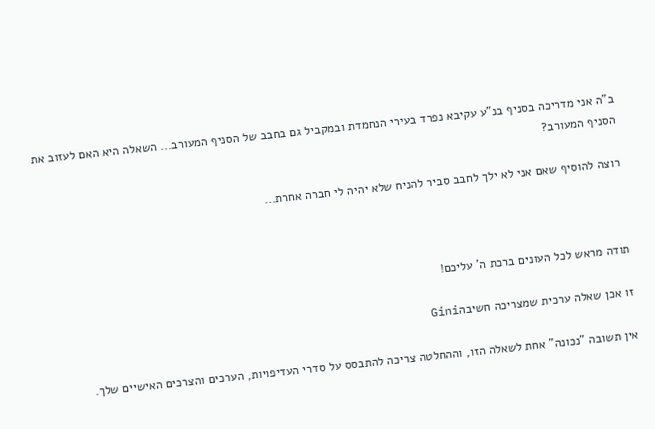ב"ה אני מדריכה בסניף בנ"ע עקיבא נפרד בעירי הנחמדת ובמקביל גם בחבב של הסניף המעורב... השאלה היא האם לעזוב את הסניף המעורב?

רוצה להוסיף שאם אני לא ילך לחבב סביר להניח שלא יהיה לי חברה אחרת...



תודה מראש לכל העונים ברכת ה' עליכם!

זו אכן שאלה ערכית שמצריכה חשיבהGini

אין תשובה "נכונה" אחת לשאלה הזו, וההחלטה צריכה להתבסס על סדרי העדיפויות, הערכים והצרכים האישיים שלך.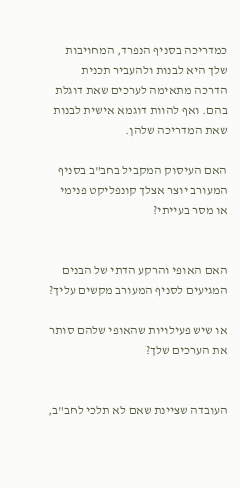כמדריכה בסניף הנפרד, המחויבות שלך היא לבנות ולהעביר תכנית הדרכה מתאימה לערכים שאת דוגלת בהם. ואף להוות דוגמא אישית לבנות שאת המדריכה שלהן.

האם העיסוק המקביל בחב"ב בסניף המעורב יוצר אצלך קונפליקט פנימי או מסר בעייתי?


האם האופי והרקע הדתי של הבנים המגיעים לסניף המעורב מקשים עליך?

או שיש פעילויות שהאופי שלהם סותר את הערכים שלך?


העובדה שציינת שאם לא תלכי לחב"ב,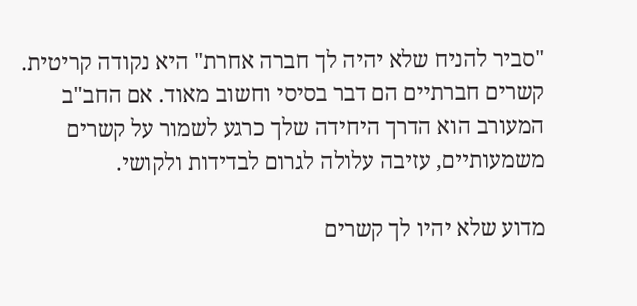"סביר להניח שלא יהיה לך חברה אחרת" היא נקודה קריטית. קשרים חברתיים הם דבר בסיסי וחשוב מאוד. אם החב"ב המעורב הוא הדרך היחידה שלך כרגע לשמור על קשרים משמעותיים, עזיבה עלולה לגרום לבדידות ולקושי.

מדוע שלא יהיו לך קשרים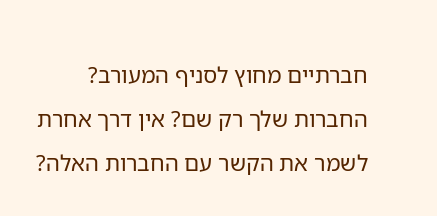חברתיים מחוץ לסניף המעורב? החברות שלך רק שם? אין דרך אחרת לשמר את הקשר עם החברות האלה?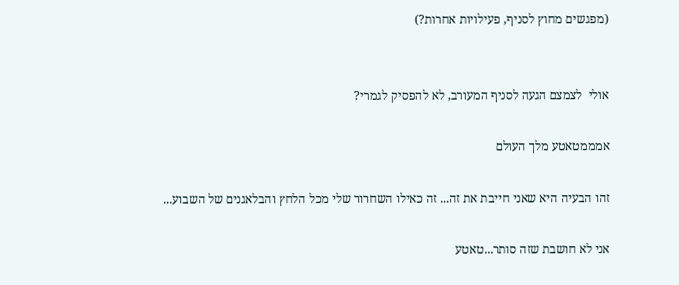(מפגשים מחוץ לסניף, פעילויות אחרות?)


אולי  לצמצם הגעה לסניף המעורב, לא להפסיק לגמרי?

אמממטאטע מלך העולם

זהו הבעיה היא שאני חייבת את זה... זה כאילו השחרור שלי מכל הלחץ והבלאגנים של השבוע...

אני לא חושבת שזה סותר...טאטע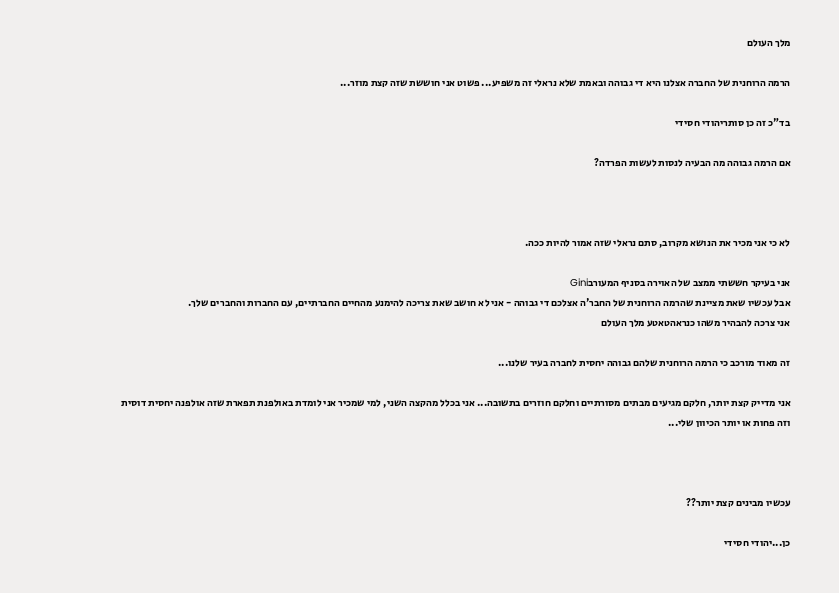מלך העולם

הרמה הרוחנית של החברה אצלנו היא די גבוהה ובאמת שלא נראלי זה משפיע... פשוט אני חוששת שזה קצת מוזר...

בד"כ זה כן סותריהודי חסידי

אם הרמה גבוהה מה הבעיה לנסות לעשות הפרדה?



לא כי אני מכיר את הנושא מקרוב, סתם נראלי שזה אמור להיות ככה.

אני בעיקר חששתי ממצב של האוירה בסניף המעורבGini
אבל עכשיו שאת מציינת שהרמה הרוחנית של החבר'ה אצלכם די גבוהה - אני לא חושב שאת צריכה להימנע מהחיים החברתיים, עם החברות והחברים שלך.
אני צרכה להבהיר משהו כנראהטאטע מלך העולם

זה מאוד מורכב כי הרמה הרוחנית שלהם גבוהה יחסית לחברה בעיר שלנו...

אני מדייק קצת יותר, חלקם מגיעים מבתים מסורתיים וחלקם חוזרים בתשובה... אני בכלל מהקצה השני, למי שמכיר אני לומדת באולפנת תפארת שזה אולפנה יחסית דוסית וזה פחות או יותר הכיוון שלי...



עכשיו מבינים קצת יותר??

כן...יהודי חסידי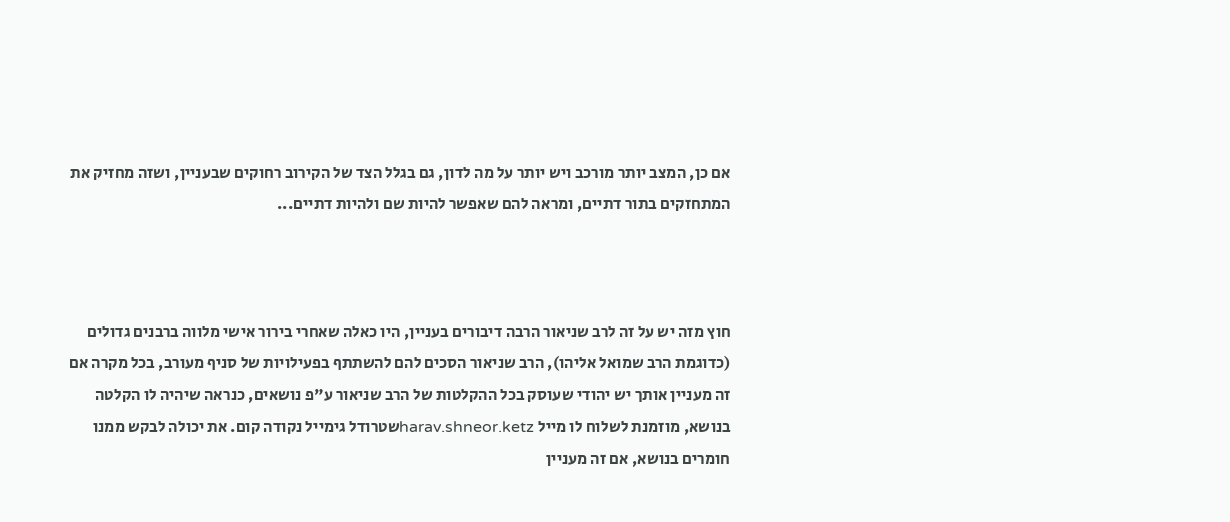אם כן, המצב יותר מורכב ויש יותר על מה לדון, גם בגלל הצד של הקירוב רחוקים שבעניין, ושזה מחזיק את המתחזקים בתור דתיים, ומראה להם שאפשר להיות שם ולהיות דתיים...



חוץ מזה יש על זה לרב שניאור הרבה דיבורים בעניין, היו כאלה שאחרי בירור אישי מלווה ברבנים גדולים (כדוגמת הרב שמואל אליהו), הרב שניאור הסכים להם להשתתף בפעילויות של סניף מעורב, בכל מקרה אם זה מעניין אותך יש יהודי שעוסק בכל ההקלטות של הרב שניאור ע"פ נושאים, כנראה שיהיה לו הקלטה בנושא, מוזמנת לשלוח לו מייל harav.shneor.ketzשטרודל גימייל נקודה קום. את יכולה לבקש ממנו חומרים בנושא, אם זה מעניין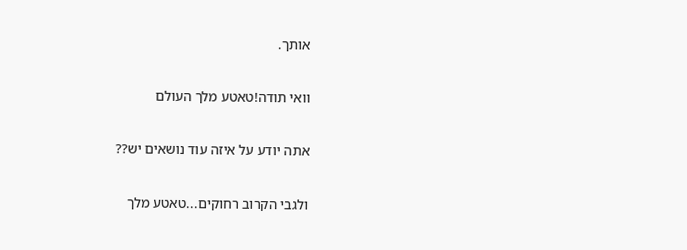אותך.

וואי תודה!טאטע מלך העולם

אתה יודע על איזה עוד נושאים יש??

ולגבי הקרוב רחוקים...טאטע מלך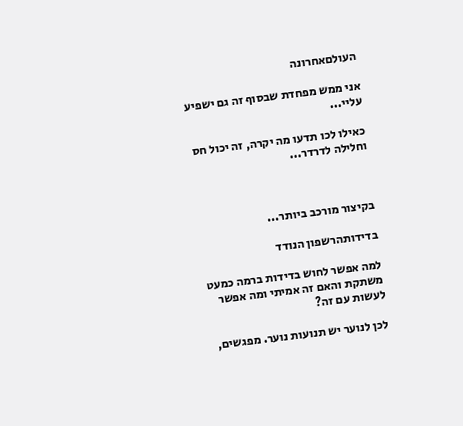העולםאחרונה

אני ממש מפחדת שבסוף זה גם ישפיע עליי...

כאילו לכו תדעו מה יקרה, זה יכול חס וחלילה לדרדר...



בקיצור מורכב ביותר...

בדידותהרשפון הנודד

למה אפשר לחוש בדידות ברמה כמעט משתקת והאם זה אמיתי ומה אפשר לעשות עם זה?

לכן לנוער יש תנועות נוער. מפגשים,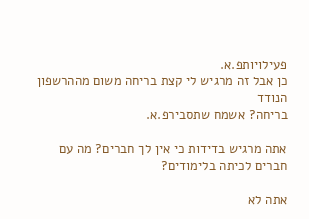פעילויותפ.א.
כן אבל זה מרגיש לי קצת בריחה משום מההרשפון הנודד
בריחה? אשמח שתסבירפ.א.

אתה מרגיש בדידות כי אין לך חברים? מה עם חברים לכיתה בלימודים?

אתה לא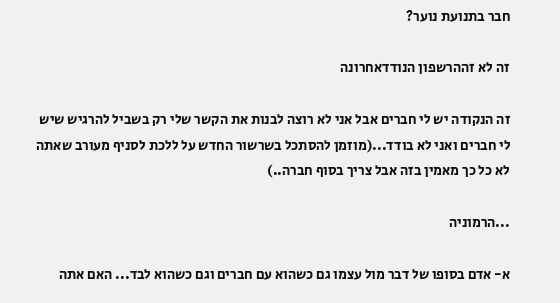חבר בתנועת נוער?

זה לא זההרשפון הנודדאחרונה

זה הנקודה יש לי חברים אבל אני לא רוצה לבנות את הקשר שלי רק בשביל להרגיש שיש לי חברים ואני לא בודד...(מוזמן להסתכל בשרשור החדש על ללכת לסניף מעורב שאתה לא כל כך מאמין בזה אבל צריך בסוף חברה..)

...הרמוניה

א- אדם בסופו של דבר מול עצמו גם כשהוא עם חברים וגם כשהוא לבד... האם אתה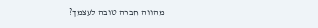מהווה חברה טובה לעצמך?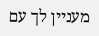מעניין לך עם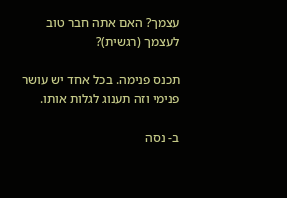עצמך? האם אתה חבר טוב לעצמך (רגשית)?

תכנס פנימה. בכל אחד יש עושר פנימי וזה תענוג לגלות אותו.

ב- נסה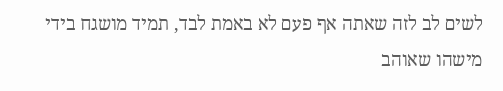לשים לב לזה שאתה אף פעם לא באמת לבד, תמיד מושגח בידי מישהו שאוהב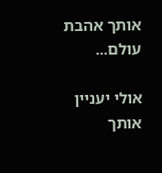אותך אהבת עולם...

אולי יעניין אותך